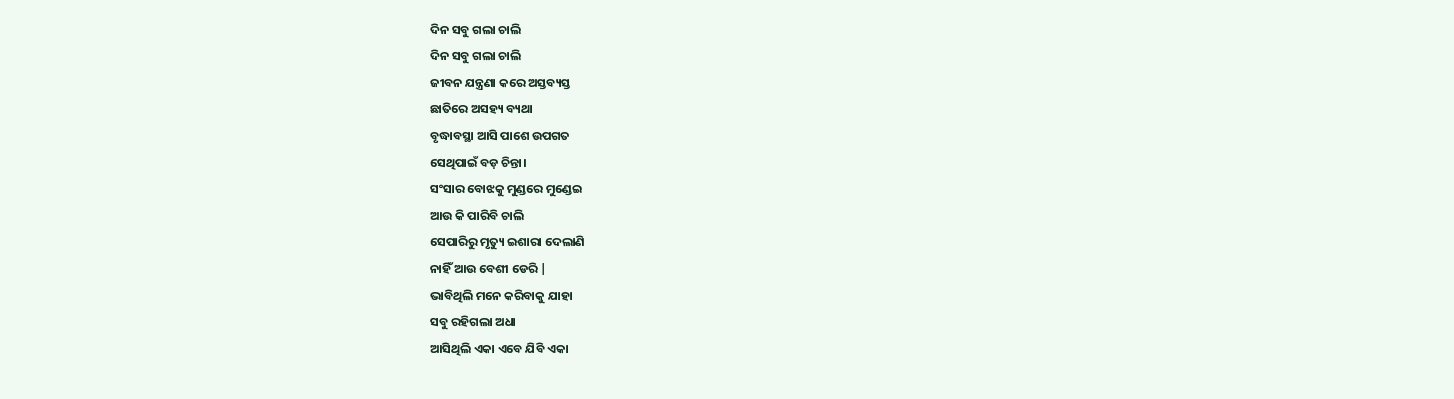ଦିନ ସବୁ ଗଲା ଚାଲି
ଦିନ ସବୁ ଗଲା ଚାଲି
ଜୀବନ ଯନ୍ତ୍ରଣା କରେ ଅସ୍ତବ୍ୟସ୍ତ
ଛାତିରେ ଅସହ୍ୟ ବ୍ୟଥା
ବୃଦ୍ଧାବସ୍ଥା ଆସି ପାଶେ ଉପଗତ
ସେଥିପାଇଁ ବଡ଼ ଚିନ୍ତା।
ସଂସାର ବୋଝକୁ ମୁଣ୍ଡରେ ମୁଣ୍ଡେଇ
ଆଉ କି ପାରିବି ଚାଲି
ସେପାରିରୁ ମୃତ୍ୟୁ ଇଶାରା ଦେଲାଣି
ନାହିଁ ଆଉ ବେଶୀ ଡେରି |
ଭାବିଥିଲି ମନେ କରିବାକୁ ଯାହା
ସବୁ ରହିଗଲା ଅଧା
ଆସିଥିଲି ଏକା ଏବେ ଯିବି ଏକା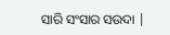ସାରି ସଂସାର ସଉଦା |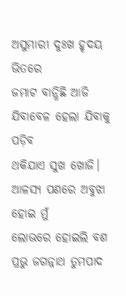ଅସୁମାରୀ ଦୁଃଖ ହୃଦୟ ଭିତରେ
ଜମାଟ ବାନ୍ଧିଛି ଆଜି
ଯିବାବେଳ ହେଲା ଯିବାକୁ ପଡ଼ିବ
ଥକିଯାଏ ସୁଖ ଖୋଜି।
ଆଳସ୍ୟ ପଣରେ ଅବୁଝା ହୋଇ ମୁଁ
ଲୋଭରେ ହୋଇଲି ବଶ
ପ୍ରଭୁ ଜଗନ୍ନାଥ ତୁମପାଦ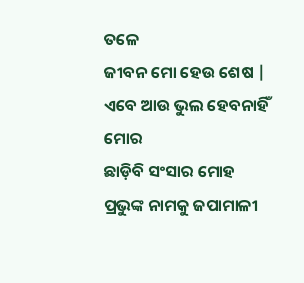ତଳେ
ଜୀବନ ମୋ ହେଉ ଶେଷ |
ଏବେ ଆଉ ଭୁଲ ହେବନାହିଁ ମୋର
ଛାଡ଼ିବି ସଂସାର ମୋହ
ପ୍ରଭୁଙ୍କ ନାମକୁ ଜପାମାଳୀ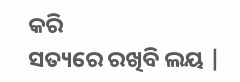କରି
ସତ୍ୟରେ ରଖିବି ଲୟ |